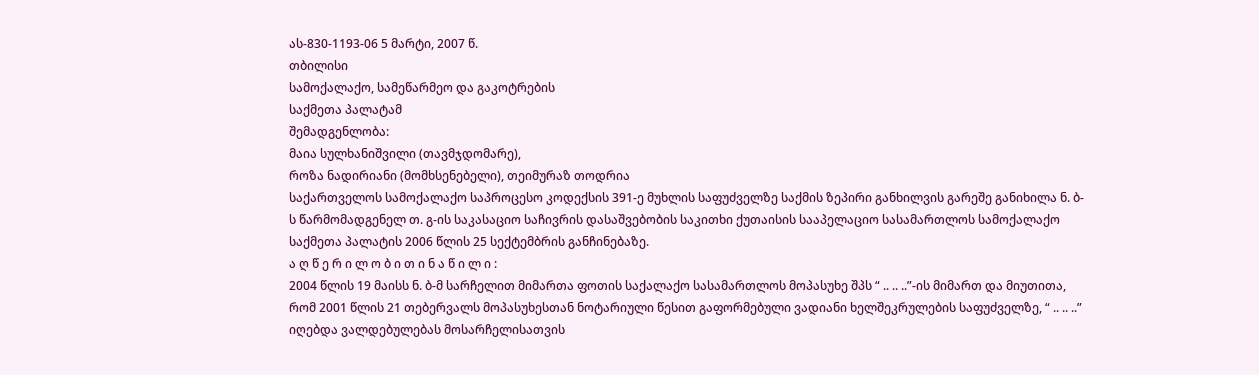ას-830-1193-06 5 მარტი, 2007 წ.
თბილისი
სამოქალაქო, სამეწარმეო და გაკოტრების
საქმეთა პალატამ
შემადგენლობა:
მაია სულხანიშვილი (თავმჯდომარე),
როზა ნადირიანი (მომხსენებელი), თეიმურაზ თოდრია
საქართველოს სამოქალაქო საპროცესო კოდექსის 391-ე მუხლის საფუძველზე საქმის ზეპირი განხილვის გარეშე განიხილა ნ. ბ-ს წარმომადგენელ თ. გ-ის საკასაციო საჩივრის დასაშვებობის საკითხი ქუთაისის სააპელაციო სასამართლოს სამოქალაქო საქმეთა პალატის 2006 წლის 25 სექტემბრის განჩინებაზე.
ა ღ წ ე რ ი ლ ო ბ ი თ ი ნ ა წ ი ლ ი :
2004 წლის 19 მაისს ნ. ბ-მ სარჩელით მიმართა ფოთის საქალაქო სასამართლოს მოპასუხე შპს “ .. .. ..”-ის მიმართ და მიუთითა, რომ 2001 წლის 21 თებერვალს მოპასუხესთან ნოტარიული წესით გაფორმებული ვადიანი ხელშეკრულების საფუძველზე, “ .. .. ..” იღებდა ვალდებულებას მოსარჩელისათვის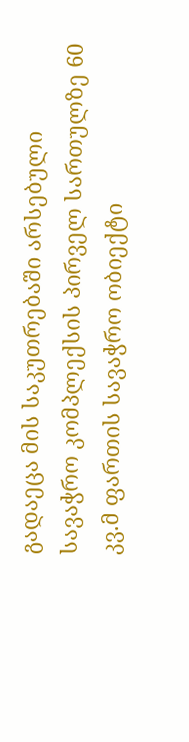გადაეცა მის საკუთრებაში არსებული სავაჭრო კომპლექსის პირველ სართულზე 60 კვ.მ ფართის სავაჭრო ობიექტი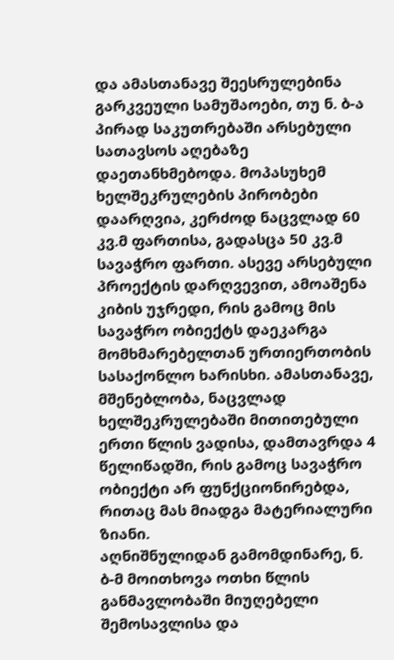და ამასთანავე შეესრულებინა გარკვეული სამუშაოები, თუ ნ. ბ-ა პირად საკუთრებაში არსებული სათავსოს აღებაზე დაეთანხმებოდა. მოპასუხემ ხელშეკრულების პირობები დაარღვია, კერძოდ ნაცვლად 60 კვ.მ ფართისა, გადასცა 50 კვ.მ სავაჭრო ფართი. ასევე არსებული პროექტის დარღვევით, ამოაშენა კიბის უჯრედი, რის გამოც მის სავაჭრო ობიექტს დაეკარგა მომხმარებელთან ურთიერთობის სასაქონლო ხარისხი. ამასთანავე, მშენებლობა, ნაცვლად ხელშეკრულებაში მითითებული ერთი წლის ვადისა, დამთავრდა 4 წელიწადში, რის გამოც სავაჭრო ობიექტი არ ფუნქციონირებდა, რითაც მას მიადგა მატერიალური ზიანი.
აღნიშნულიდან გამომდინარე, ნ. ბ-მ მოითხოვა ოთხი წლის განმავლობაში მიუღებელი შემოსავლისა და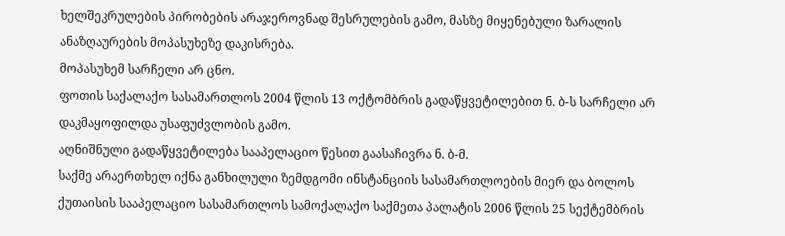ხელშეკრულების პირობების არაჯეროვნად შესრულების გამო, მასზე მიყენებული ზარალის ანაზღაურების მოპასუხეზე დაკისრება.
მოპასუხემ სარჩელი არ ცნო.
ფოთის საქალაქო სასამართლოს 2004 წლის 13 ოქტომბრის გადაწყვეტილებით ნ. ბ-ს სარჩელი არ დაკმაყოფილდა უსაფუძვლობის გამო.
აღნიშნული გადაწყვეტილება სააპელაციო წესით გაასაჩივრა ნ. ბ-მ.
საქმე არაერთხელ იქნა განხილული ზემდგომი ინსტანციის სასამართლოების მიერ და ბოლოს ქუთაისის სააპელაციო სასამართლოს სამოქალაქო საქმეთა პალატის 2006 წლის 25 სექტემბრის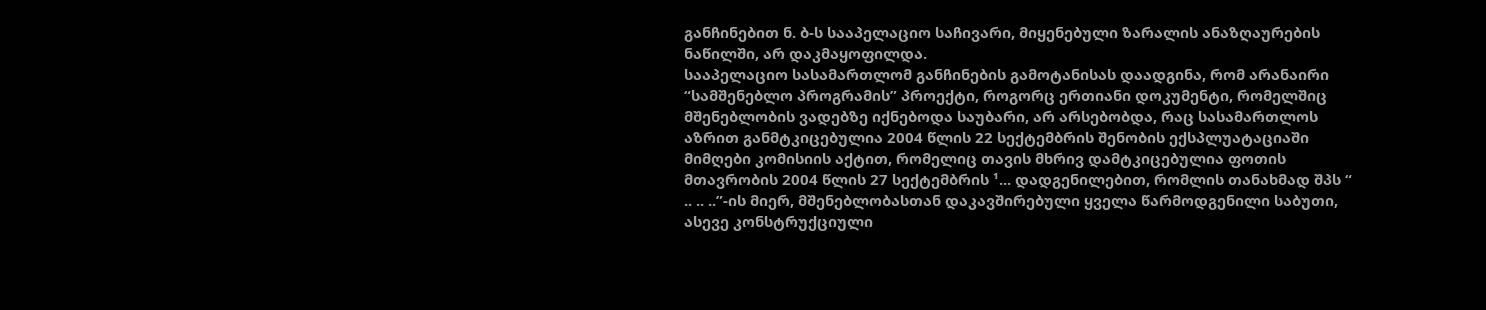განჩინებით ნ. ბ-ს სააპელაციო საჩივარი, მიყენებული ზარალის ანაზღაურების ნაწილში, არ დაკმაყოფილდა.
სააპელაციო სასამართლომ განჩინების გამოტანისას დაადგინა, რომ არანაირი “სამშენებლო პროგრამის” პროექტი, როგორც ერთიანი დოკუმენტი, რომელშიც მშენებლობის ვადებზე იქნებოდა საუბარი, არ არსებობდა, რაც სასამართლოს აზრით განმტკიცებულია 2004 წლის 22 სექტემბრის შენობის ექსპლუატაციაში მიმღები კომისიის აქტით, რომელიც თავის მხრივ დამტკიცებულია ფოთის მთავრობის 2004 წლის 27 სექტემბრის ¹... დადგენილებით, რომლის თანახმად შპს “ .. .. ..”-ის მიერ, მშენებლობასთან დაკავშირებული ყველა წარმოდგენილი საბუთი, ასევე კონსტრუქციული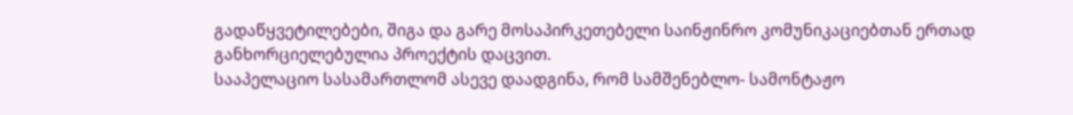გადაწყვეტილებები, შიგა და გარე მოსაპირკეთებელი საინჟინრო კომუნიკაციებთან ერთად განხორციელებულია პროექტის დაცვით.
სააპელაციო სასამართლომ ასევე დაადგინა, რომ სამშენებლო- სამონტაჟო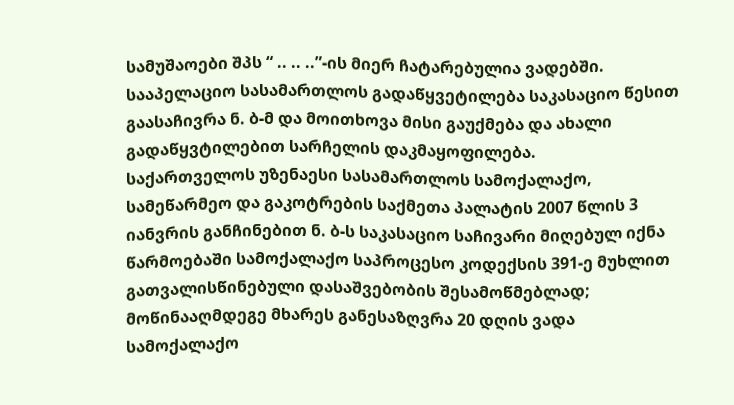სამუშაოები შპს “ .. .. ..”-ის მიერ ჩატარებულია ვადებში.
სააპელაციო სასამართლოს გადაწყვეტილება საკასაციო წესით გაასაჩივრა ნ. ბ-მ და მოითხოვა მისი გაუქმება და ახალი გადაწყვტილებით სარჩელის დაკმაყოფილება.
საქართველოს უზენაესი სასამართლოს სამოქალაქო, სამეწარმეო და გაკოტრების საქმეთა პალატის 2007 წლის 3 იანვრის განჩინებით ნ. ბ-ს საკასაციო საჩივარი მიღებულ იქნა წარმოებაში სამოქალაქო საპროცესო კოდექსის 391-ე მუხლით გათვალისწინებული დასაშვებობის შესამოწმებლად; მოწინააღმდეგე მხარეს განესაზღვრა 20 დღის ვადა სამოქალაქო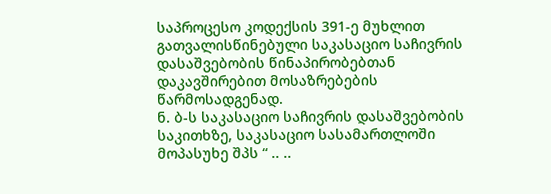საპროცესო კოდექსის 391-ე მუხლით გათვალისწინებული საკასაციო საჩივრის დასაშვებობის წინაპირობებთან დაკავშირებით მოსაზრებების წარმოსადგენად.
ნ. ბ-ს საკასაციო საჩივრის დასაშვებობის საკითხზე, საკასაციო სასამართლოში მოპასუხე შპს “ .. ..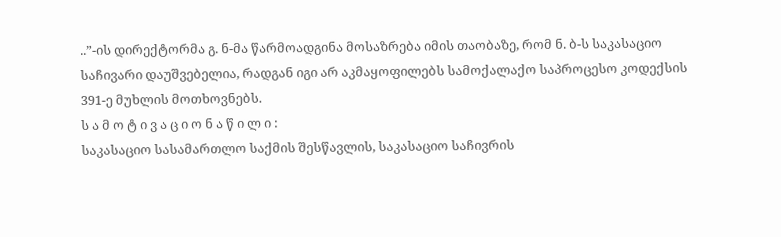..”-ის დირექტორმა გ. ნ-მა წარმოადგინა მოსაზრება იმის თაობაზე, რომ ნ. ბ-ს საკასაციო საჩივარი დაუშვებელია, რადგან იგი არ აკმაყოფილებს სამოქალაქო საპროცესო კოდექსის 391-ე მუხლის მოთხოვნებს.
ს ა მ ო ტ ი ვ ა ც ი ო ნ ა წ ი ლ ი :
საკასაციო სასამართლო საქმის შესწავლის, საკასაციო საჩივრის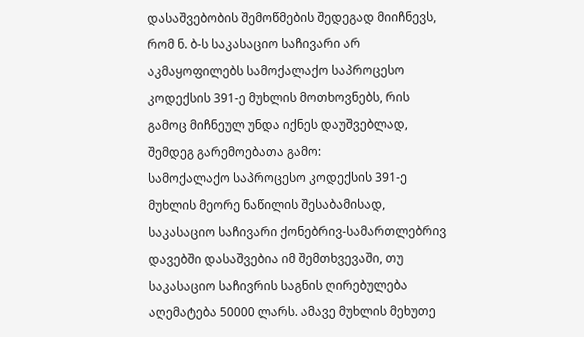დასაშვებობის შემოწმების შედეგად მიიჩნევს, რომ ნ. ბ-ს საკასაციო საჩივარი არ აკმაყოფილებს სამოქალაქო საპროცესო კოდექსის 391-ე მუხლის მოთხოვნებს, რის გამოც მიჩნეულ უნდა იქნეს დაუშვებლად, შემდეგ გარემოებათა გამო:
სამოქალაქო საპროცესო კოდექსის 391-ე მუხლის მეორე ნაწილის შესაბამისად, საკასაციო საჩივარი ქონებრივ-სამართლებრივ დავებში დასაშვებია იმ შემთხვევაში, თუ საკასაციო საჩივრის საგნის ღირებულება აღემატება 50000 ლარს. ამავე მუხლის მეხუთე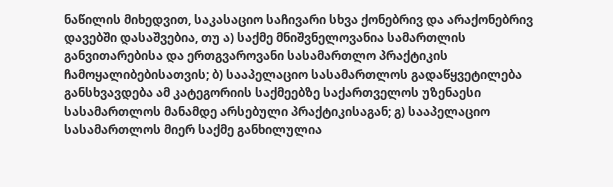ნაწილის მიხედვით, საკასაციო საჩივარი სხვა ქონებრივ და არაქონებრივ დავებში დასაშვებია, თუ ა) საქმე მნიშვნელოვანია სამართლის განვითარებისა და ერთგვაროვანი სასამართლო პრაქტიკის ჩამოყალიბებისათვის; ბ) სააპელაციო სასამართლოს გადაწყვეტილება განსხვავდება ამ კატეგორიის საქმეებზე საქართველოს უზენაესი სასამართლოს მანამდე არსებული პრაქტიკისაგან; გ) სააპელაციო სასამართლოს მიერ საქმე განხილულია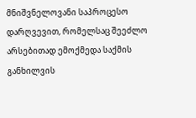მნიშვნელოვანი საპროცესო დარღვევით, რომელსაც შეეძლო არსებითად ემოქმედა საქმის განხილვის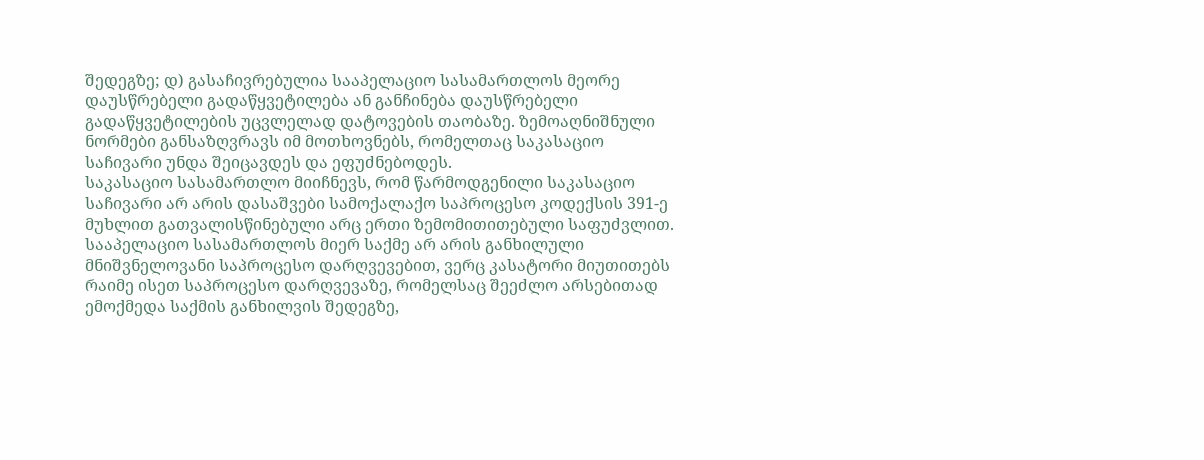შედეგზე; დ) გასაჩივრებულია სააპელაციო სასამართლოს მეორე დაუსწრებელი გადაწყვეტილება ან განჩინება დაუსწრებელი გადაწყვეტილების უცვლელად დატოვების თაობაზე. ზემოაღნიშნული ნორმები განსაზღვრავს იმ მოთხოვნებს, რომელთაც საკასაციო საჩივარი უნდა შეიცავდეს და ეფუძნებოდეს.
საკასაციო სასამართლო მიიჩნევს, რომ წარმოდგენილი საკასაციო საჩივარი არ არის დასაშვები სამოქალაქო საპროცესო კოდექსის 391-ე მუხლით გათვალისწინებული არც ერთი ზემომითითებული საფუძვლით.
სააპელაციო სასამართლოს მიერ საქმე არ არის განხილული მნიშვნელოვანი საპროცესო დარღვევებით, ვერც კასატორი მიუთითებს რაიმე ისეთ საპროცესო დარღვევაზე, რომელსაც შეეძლო არსებითად ემოქმედა საქმის განხილვის შედეგზე,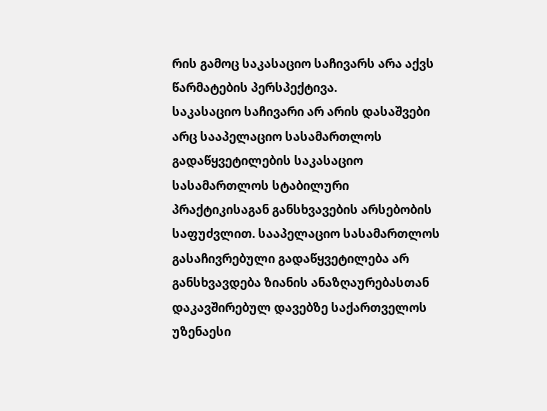რის გამოც საკასაციო საჩივარს არა აქვს წარმატების პერსპექტივა.
საკასაციო საჩივარი არ არის დასაშვები არც სააპელაციო სასამართლოს გადაწყვეტილების საკასაციო სასამართლოს სტაბილური პრაქტიკისაგან განსხვავების არსებობის საფუძვლით. სააპელაციო სასამართლოს გასაჩივრებული გადაწყვეტილება არ განსხვავდება ზიანის ანაზღაურებასთან დაკავშირებულ დავებზე საქართველოს უზენაესი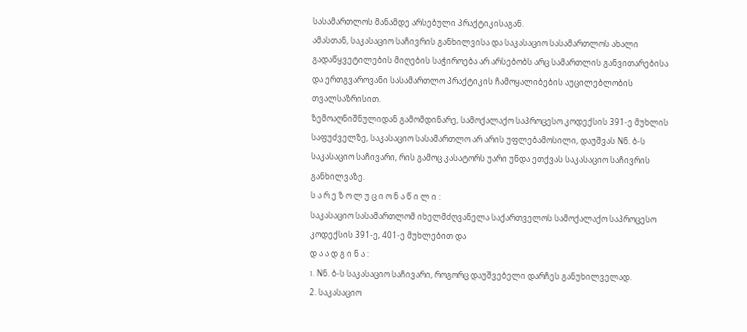სასამართლოს მანამდე არსებული პრაქტიკისაგან.
ამასთან, საკასაციო საჩივრის განხილვისა და საკასაციო სასამართლოს ახალი გადაწყვეტილების მიღების საჭიროება არ არსებობს არც სამართლის განვითარებისა და ერთგვაროვანი სასამართლო პრაქტიკის ჩამოყალიბების აუცილებლობის თვალსაზრისით.
ზემოაღნიშნულიდან გამომდინარე, სამოქალაქო საპროცესო კოდექსის 391-ე მუხლის საფუძველზე, საკასაციო სასამართლო არ არის უფლებამოსილი, დაუშვას Nნ. ბ-ს საკასაციო საჩივარი, რის გამოც კასატორს უარი უნდა ეთქვას საკასაციო საჩივრის განხილვაზე.
ს ა რ ე ზ ო ლ უ ც ი ო ნ ა წ ი ლ ი :
საკასაციო სასამართლომ იხელმძღვანელა საქართველოს სამოქალაქო საპროცესო კოდექსის 391-ე, 401-ე მუხლებით და
დ ა ა დ გ ი ნ ა :
1. Nნ. ბ-ს საკასაციო საჩივარი, როგორც დაუშვებელი დარჩეს განუხილველად.
2. საკასაციო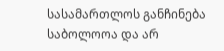სასამართლოს განჩინება საბოლოოა და არ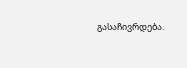გასაჩივრდება.